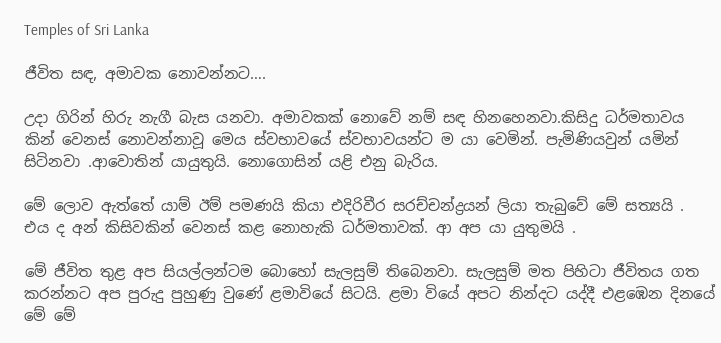Temples of Sri Lanka

ජීවිත සඳ, අමාවක නොවන්නට….

උදා ගිරින් හිරු නැගී බැස යනවා. අමාවකක් නොවේ නම් සඳ හිනහෙනවා.කිසිදු ධර්මතාවය කින් වෙනස් නොවන්නාවූ මෙය ස්වභාවයේ ස්වභාවයන්ට ම යා වෙමින්. පැමිණියවුන් යමින් සිටිනවා .ආවොතින් යායුතුයි. නොගොසින් යළි එනු බැරිය.

මේ ලොව ඇත්තේ යාම් ඊම් පමණයි කියා එදිරිවීර සරච්චන්ද්‍රයන් ලියා තැබුවේ මේ සත්‍යයි . එය ද අන් කිසිවකින් වෙනස් කළ නොහැකි ධර්මතාවක්. ආ අප යා යුතුමයි .

මේ ජීවිත තුළ අප සියල්ලන්ටම බොහෝ සැලසුම් තිබෙනවා. සැලසුම් මත පිහිටා ජීවිතය ගත කරන්නට අප පුරුදු පුහුණු වුණේ ළමාවියේ සිටයි. ළමා වියේ අපට නින්දට යද්දී එළඹෙන දිනයේ මේ මේ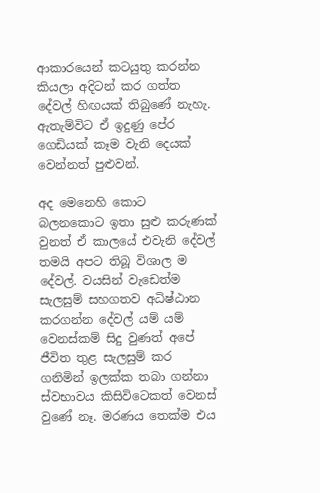ආකාරයෙන් කටයුතු කරන්න කියලා අදිටන් කර ගත්ත දේවල් හිඟයක් තිබුණේ නැහැ. ඇතැම්විට ඒ ඉදුණු පේර ගෙඩියක් කෑම වැනි දෙයක් වෙන්නත් පුළුවන්.

අද මෙනෙහි කොට බලනකොට ඉතා සුළු කරුණක් වුනත් ඒ කාලයේ එවැනි දේවල් තමයි අපට තිබූ විශාල ම දේවල්. වයසින් වැඩෙත්ම සැලසුම් සහගතව අධිෂ්ඨාන කරගන්න දේවල් යම් යම් වෙනස්කම් සිදු වුණත් අපේ ජීවිත තුළ සැලසුම් කර ගනිමින් ඉලක්ක තබා ගන්නා ස්වභාවය කිසිවිටෙකත් වෙනස් වුණේ නෑ. මරණය තෙක්ම එය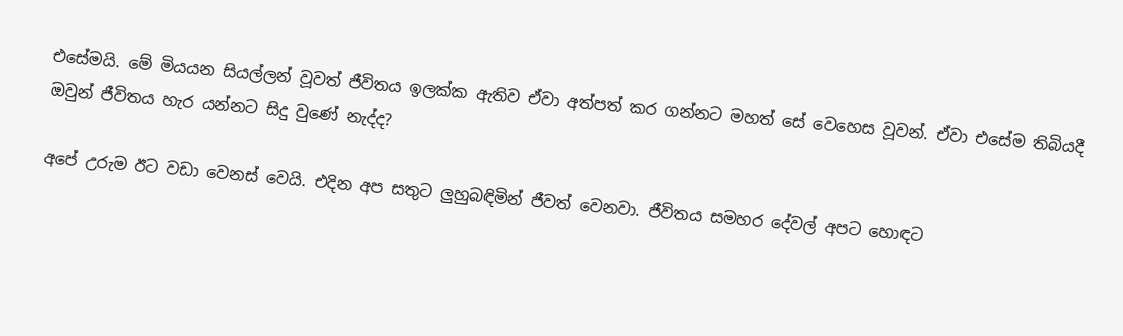එසේමයි. මේ මියයන සියල්ලන් වූවත් ජීවිතය ඉලක්ක ඇතිව ඒවා අත්පත් කර ගන්නට මහත් සේ වෙහෙස වූවන්. ඒවා එසේම තිබියදී ඔවුන් ජීවිතය හැර යන්නට සිදු වුණේ නැද්ද?

අපේ උරුම ඊට වඩා වෙනස් වෙයි. එදින අප සතුට ලුහුබඳිමින් ජීවත් වෙනවා. ජීවිතය සමහර දේවල් අපට හොඳට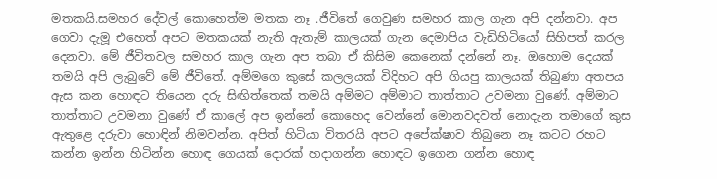මතකයි.සමහර දේවල් කොහෙත්ම මතක නෑ .ජීවිතේ ගෙවුණ සමහර කාල ගැන අපි දන්නවා. අප ගෙවා දැමූ එහෙත් අපට මතකයක් නැති ඇතැම් කාලයක් ගැන දෙමාපිය වැඩිහිටියෝ සිහිපත් කරල දෙනවා. මේ ජීවිතවල සමහර කාල ගැන අප තබා ඒ කිසිම කෙනෙක් දන්නේ නෑ. ඔහොම දෙයක් තමයි අපි ලැබුවේ මේ ජීවිතේ. අම්මගෙ කුසේ කලලයක් විදිහට අපි ගියපු කාලයක් තිබුණා අතපය ඇස කන හොඳට තියෙන දරු සිඟිත්තෙක් තමයි අම්මට අම්මාට තාත්තාට උවමනා වුණේ. අම්මාට තාත්තාට උවමනා වුණේ ඒ කාලේ අප ඉන්නේ කොහෙද වෙන්නේ මොනවදවත් නොදැන තමාගේ කුස ඇතුළෙ දරුවා හොඳින් නිමවන්න. අපිත් හිටියා විතරයි අපට අපේක්ෂාව තිබුනෙ නෑ කටට රහට කන්න ඉන්න හිටින්න හොඳ ගෙයක් දොරක් හදාගන්න හොඳට ඉගෙන ගන්න හොඳ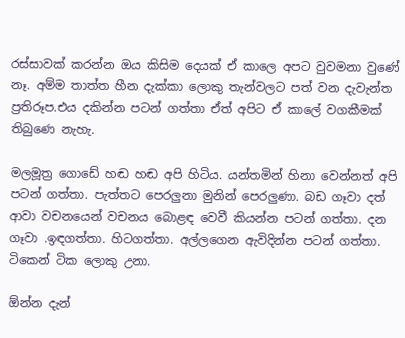රස්සාවක් කරන්න ඔය කිසිම දෙයක් ඒ කාලෙ අපට වුවමනා වුණේ නෑ. අම්ම තාත්ත හීන දැක්කා ලොකු තැන්වලට පත් වන දැවැන්ත ප්‍රතිරූප.එය දකින්න පටන් ගත්තා ඒත් අපිට ඒ කාලේ වගකීමක් තිබුණෙ නැහැ.

මලමූත්‍ර ගොඩේ හඬ හඬ අපි හිටිය. යන්තමින් හිනා වෙන්නත් අපි පටන් ගත්තා. පැත්තට පෙරලුනා මුනින් පෙරලුණා. බඩ ගෑවා දත් ආවා වචනයෙන් වචනය බොළඳ වෙවී කියන්න පටන් ගත්තා. දන ගෑවා .ඉඳගත්තා. හිටගත්තා. අල්ලගෙන ඇවිදින්න පටන් ගත්තා. ටිකෙන් ටික ලොකු උනා.

ඕන්න දැන්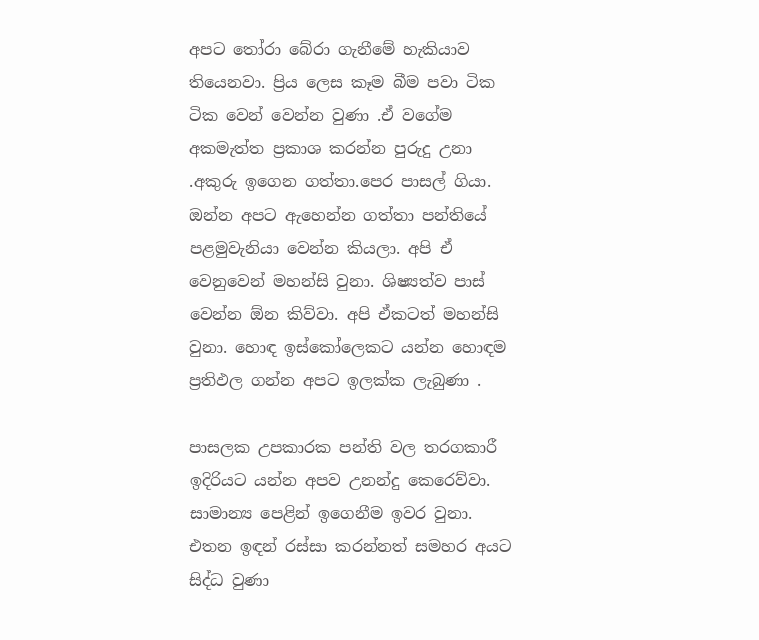අපට තෝරා බේරා ගැනීමේ හැකියාව තියෙනවා. ප්‍රිය ලෙස කෑම බීම පවා ටික ටික වෙන් වෙන්න වුණා .ඒ වගේම අකමැත්ත ප්‍රකාශ කරන්න පුරුදු උනා .අකුරු ඉගෙන ගත්තා.පෙර පාසල් ගියා. ඔන්න අපට ඇහෙන්න ගත්තා පන්තියේ පළමුවැනියා වෙන්න කියලා. අපි ඒ වෙනුවෙන් මහන්සි වුනා. ශිෂ්‍යත්ව පාස් වෙන්න ඕන කිව්වා. අපි ඒකටත් මහන්සි වුනා. හොඳ ඉස්කෝලෙකට යන්න හොඳම ප්‍රතිඵල ගන්න අපට ඉලක්ක ලැබුණා .

පාසලක උපකාරක පන්ති වල තරගකාරී ඉදිරියට යන්න අපව උනන්දු කෙරෙව්වා. සාමාන්‍ය පෙළින් ඉගෙනීම ඉවර වුනා. එතන ඉඳන් රස්සා කරන්නත් සමහර අයට සිද්ධ වුණා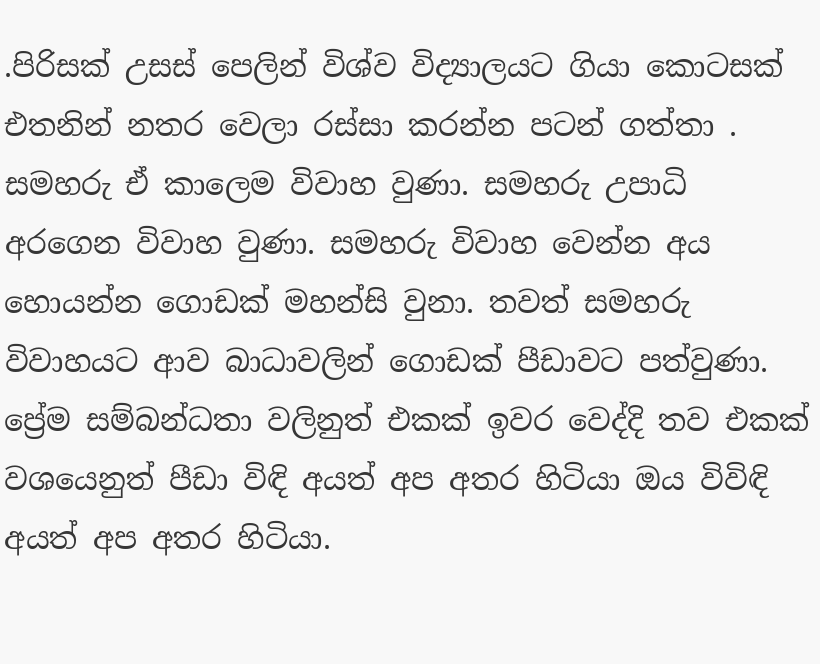.පිරිසක් උසස් පෙලින් විශ්ව විද්‍යාලයට ගියා කොටසක් එතනින් නතර වෙලා රස්සා කරන්න පටන් ගත්තා . සමහරු ඒ කාලෙම විවාහ වුණා. සමහරු උපාධි අරගෙන විවාහ වුණා. සමහරු විවාහ වෙන්න අය හොයන්න ගොඩක් මහන්සි වුනා. තවත් සමහරු විවාහයට ආව බාධාවලින් ගොඩක් පීඩාවට පත්වුණා. ප්‍රේම සම්බන්ධතා වලිනුත් එකක් ඉවර වෙද්දි තව එකක් වශයෙනුත් පීඩා විඳි අයත් අප අතර හිටියා ඔය විවිඳි අයත් අප අතර හිටියා.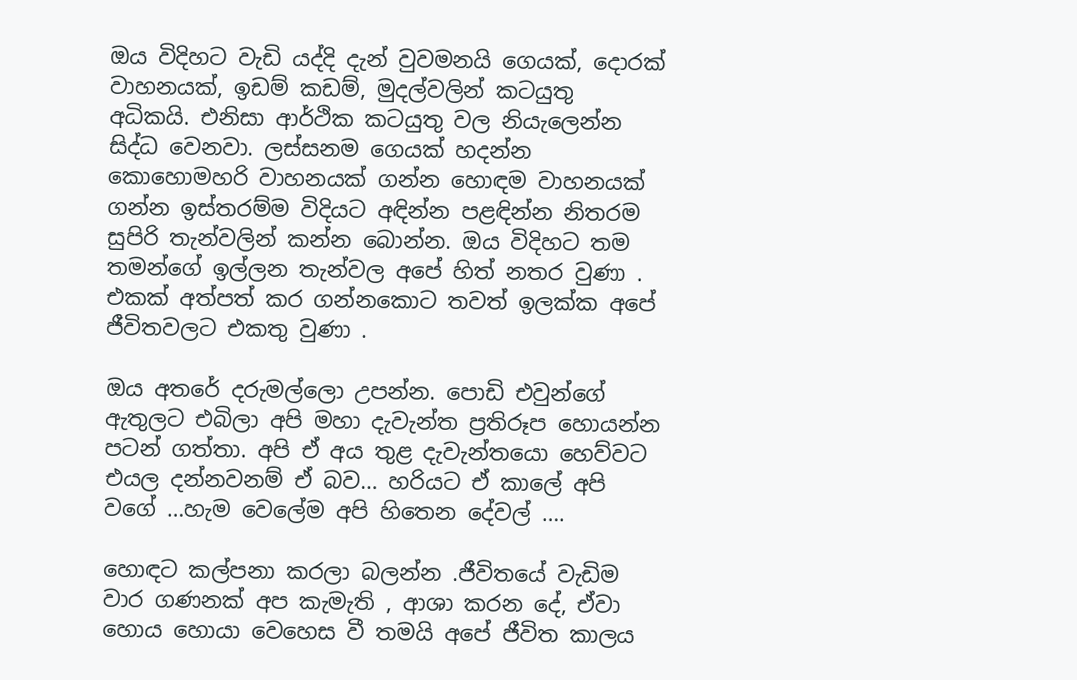ඔය විදිහට වැඩි යද්දි දැන් වුවමනයි ගෙයක්, දොරක් වාහනයක්, ඉඩම් කඩම්, මුදල්වලින් කටයුතු අධිකයි. එනිසා ආර්ථික කටයුතු වල නියැලෙන්න සිද්ධ වෙනවා. ලස්සනම ගෙයක් හදන්න කොහොමහරි වාහනයක් ගන්න හොඳම වාහනයක් ගන්න ඉස්තරම්ම විදියට අඳින්න පළඳින්න නිතරම සුපිරි තැන්වලින් කන්න බොන්න. ඔය විදිහට තම තමන්ගේ ඉල්ලන තැන්වල අපේ හිත් නතර වුණා . එකක් අත්පත් කර ගන්නකොට තවත් ඉලක්ක අපේ ජීවිතවලට එකතු වුණා .

ඔය අතරේ දරුමල්ලො උපන්න. පොඩි එවුන්ගේ ඇතුලට එබිලා අපි මහා දැවැන්ත ප්‍රතිරූප හොයන්න පටන් ගත්තා. අපි ඒ අය තුළ දැවැන්තයො හෙව්වට එයල දන්නවනම් ඒ බව… හරියට ඒ කාලේ අපි වගේ …හැම වෙලේම අපි හිතෙන දේවල් ….

හොඳට කල්පනා කරලා බලන්න .ජීවිතයේ වැඩිම වාර ගණනක් අප කැමැති , ආශා කරන දේ, ඒවා හොය හොයා වෙහෙස වී තමයි අපේ ජීවිත කාලය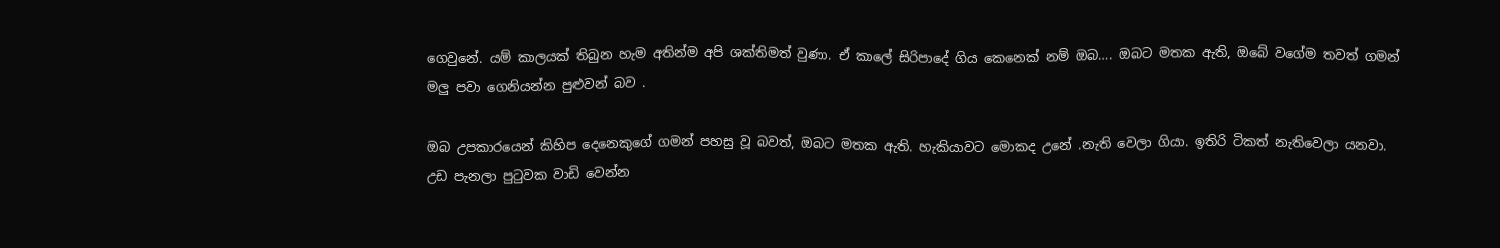ගෙවුනේ. යම් කාලයක් තිබුන හැම අතින්ම අපි ශක්තිමත් වුණා. ඒ කාලේ සිරිපාදේ ගිය කෙනෙක් නම් ඔබ…. ඔබට මතක ඇති, ඔබේ වගේම තවත් ගමන් මලු පවා ගෙනියන්න පුළුවන් බව .

ඔබ උපකාරයෙන් කිහිප දෙනෙකුගේ ගමන් පහසු වූ බවත්, ඔබට මතක ඇති. හැකියාවට මොකද උනේ .නැති වෙලා ගියා. ඉතිරි ටිකත් නැතිවෙලා යනවා. උඩ පැනලා පුටුවක වාඩි වෙන්න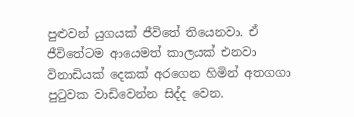පුළුවන් යුගයක් ජීවිතේ තියෙනවා. ඒ ජීවිතේටම ආයෙමත් කාලයක් එනවා විනාඩියක් දෙකක් අරගෙන හිමින් අතගගා පුටුවක වාඩිවෙන්න සිද්ද වෙන.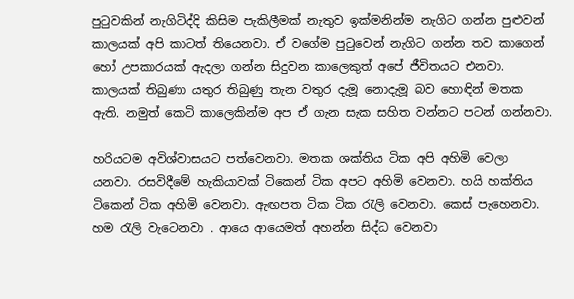පුටුවකින් නැගිටිද්දි කිසිම පැකිලීමක් නැතුව ඉක්මනින්ම නැගිට ගන්න පුළුවන් කාලයක් අපි කාටත් තියෙනවා. ඒ වගේම පුටුවෙන් නැගිට ගන්න තව කාගෙන් හෝ උපකාරයක් ඇදලා ගන්න සිදුවන කාලෙකුත් අපේ ජීවිතයට එනවා. කාලයක් තිබුණා යතුර තිබුණු තැන වතුර දැමූ නොදැමූ බව හොඳින් මතක ඇති. නමුත් කෙටි කාලෙකින්ම අප ඒ ගැන සැක සහිත වන්නට පටන් ගන්නවා.

හරියටම අවිශ්වාසයට පත්වෙනවා. මතක ශක්තිය ටික අපි අහිමි වෙලා යනවා. රසවිදීමේ හැකියාවක් ටිකෙන් ටික අපට අහිමි වෙනවා. හයි හක්තිය ටිකෙන් ටික අහිමි වෙනවා. ඇඟපත ටික ටික රැලි වෙනවා. කෙස් පැහෙනවා. හම රැලි වැටෙනවා . ආයෙ ආයෙමත් අහන්න සිද්ධ වෙනවා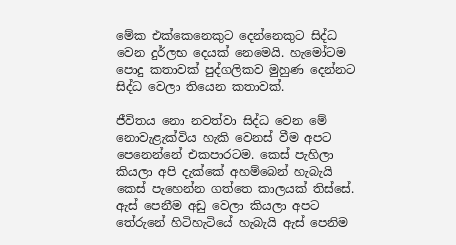මේක එක්කෙනෙකුට දෙන්නෙකුට සිද්ධ වෙන දුර්ලභ දෙයක් නෙමෙයි. හැමෝටම පොදු කතාවක් පුද්ගලිකව මුහුණ දෙන්නට සිද්ධ වෙලා තියෙන කතාවක්.

ජීවිතය නො නවත්වා සිද්ධ වෙන මේ නොවැළැක්විය හැකි වෙනස් වීම අපට පෙනෙන්නේ එකපාරටම. කෙස් පැහිලා කියලා අපි දැක්කේ අහම්බෙන් හැබැයි කෙස් පැහෙන්න ගත්තෙ කාලයක් තිස්සේ. ඇස් පෙනීම අඩු වෙලා කියලා අපට තේරුනේ හිටිහැටියේ හැබැයි ඇස් පෙනිම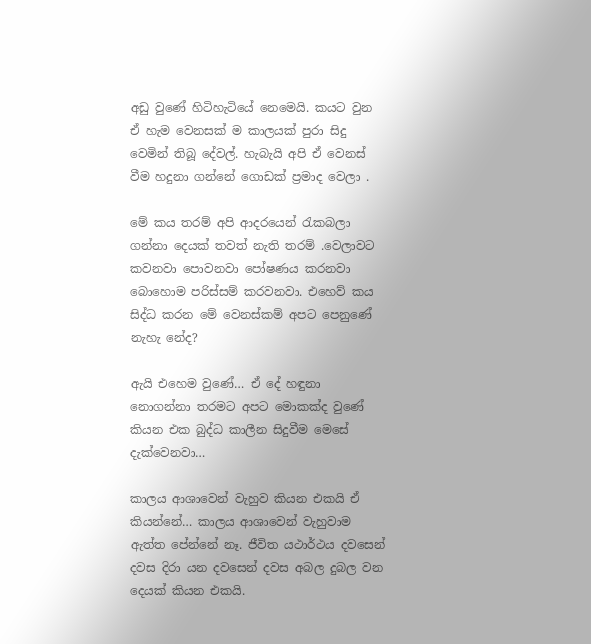අඩු වුණේ හිටිහැටියේ නෙමෙයි. කයට වුන ඒ හැම වෙනසක් ම කාලයක් පුරා සිදු වෙමින් තිබූ දේවල්. හැබැයි අපි ඒ වෙනස් වීම හදුනා ගන්නේ ගොඩක් ප්‍රමාද වෙලා .

මේ කය තරම් අපි ආදරයෙන් රැකබලා ගන්නා දෙයක් තවත් නැති තරම් .වෙලාවට කවනවා පොවනවා පෝෂණය කරනවා බොහොම පරිස්සම් කරවනවා. එහෙව් කය සිද්ධ කරන මේ වෙනස්කම් අපට පෙනුණේ නැහැ නේද?

ඇයි එහෙම වුණේ… ඒ දේ හඳුනා නොගන්නා තරමට අපට මොකක්ද වුණේ කියන එක බුද්ධ කාලීන සිදුවීම මෙසේ දැක්වෙනවා…

කාලය ආශාවෙන් වැහුව කියන එකයි ඒ කියන්නේ… කාලය ආශාවෙන් වැහුවාම ඇත්ත පේන්නේ නෑ. ජීවිත යථාර්ථය දවසෙන් දවස දිරා යන දවසෙන් දවස අබල දුබල වන දෙයක් කියන එකයි.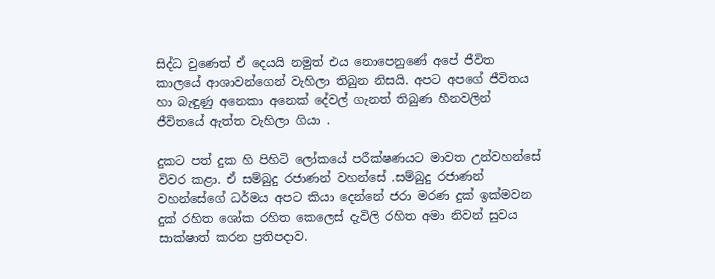සිද්ධ වුණෙත් ඒ දෙයයි නමුත් එය නොපෙනුණේ අපේ ජීවිත කාලයේ ආශාවන්ගෙන් වැහිලා තිබුන නිසයි. අපට අපගේ ජීවිතය හා බැඳුණු අනෙකා අනෙක් දේවල් ගැනත් තිබුණ හීනවලින් ජීවිතයේ ඇත්ත වැහිලා ගියා .

දුකට පත් දුක හි පිහිටි ලෝකයේ පරීක්ෂණයට මාවත උන්වහන්සේ විවර කළා. ඒ සම්බුදු රජාණන් වහන්සේ .සම්බුදු රජාණන් වහන්සේගේ ධර්මය අපට කියා දෙන්නේ ජරා මරණ දුක් ඉක්මවන දුක් රහිත ශෝක රහිත කෙලෙස් දැවිලි රහිත අමා නිවන් සුවය සාක්ෂාත් කරන ප්‍රතිපදාව.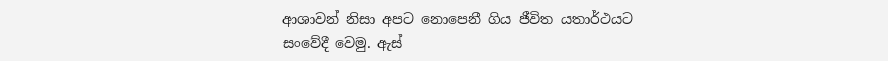ආශාවන් නිසා අපට නොපෙනී ගිය ජීවිත යතාර්ථයට සංවේදී වෙමු. ඇස්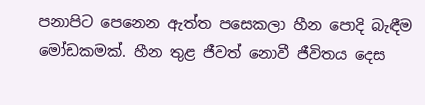පනාපිට පෙනෙන ඇත්ත පසෙකලා හීන පොදි බැඳීම මෝඩකමක්. හීන තුළ ජීවත් නොවී ජීවිතය දෙස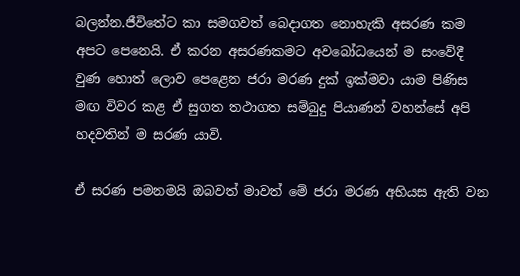බලන්න.ජීවිතේට කා සමගවත් බෙදාගත නොහැකි අසරණ කම අපට පෙනෙයි. ඒ කරන අසරණකමට අවබෝධයෙන් ම සංවේදී වුණ හොත් ලොව පෙළෙන ජරා මරණ දුක් ඉක්මවා යාම පිණිස මඟ විවර කළ ඒ සුගත තථාගත සම්බුදු පියාණන් වහන්සේ අපි හදවතින් ම සරණ යාවි.

ඒ සරණ පමනමයි ඔබවත් මාවත් මේ ජරා මරණ අභියස ඇති වන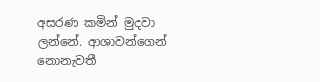අසරණ කමින් මුදවා ලන්නේ. ආශාවන්ගෙන් නොනැවතී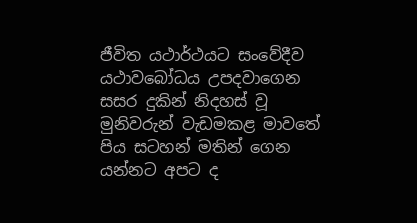ජීවිත යථාර්ථයට සංවේදීව යථාවබෝධය උපදවාගෙන සසර දුකින් නිදහස් වූ මුනිවරුන් වැඩමකළ මාවතේ පිය සටහන් මතින් ගෙන යන්නට අපට ද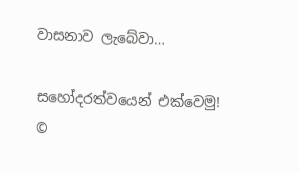වාසනාව ලැබේවා…

සහෝදරත්වයෙන් එක්වෙමු!
©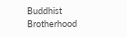Buddhist Brotherhood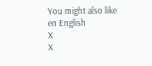You might also like
en English
X
X